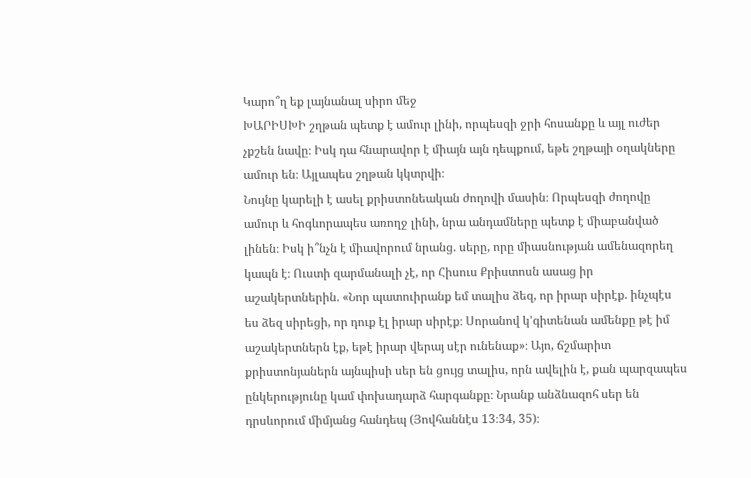Կարո՞ղ եք լայնանալ սիրո մեջ
ԽԱՐԻՍԽԻ շղթան պետք է ամուր լինի, որպեսզի ջրի հոսանքը և այլ ուժեր չքշեն նավը։ Իսկ դա հնարավոր է միայն այն դեպքում, եթե շղթայի օղակները ամուր են։ Այլապես շղթան կկտրվի։
Նույնը կարելի է ասել քրիստոնեական ժողովի մասին։ Որպեսզի ժողովը ամուր և հոգևորապես առողջ լինի, նրա անդամները պետք է միաբանված լինեն։ Իսկ ի՞նչն է միավորում նրանց. սերը, որը միասնության ամենազորեղ կապն է։ Ուստի զարմանալի չէ, որ Հիսուս Քրիստոսն ասաց իր աշակերտներին. «Նոր պատուիրանք եմ տալիս ձեզ, որ իրար սիրէք. ինչպէս ես ձեզ սիրեցի, որ դուք էլ իրար սիրէք։ Սորանով կ’գիտենան ամենքը թէ իմ աշակերտներն էք, եթէ իրար վերայ սէր ունենաք»։ Այո, ճշմարիտ քրիստոնյաներն այնպիսի սեր են ցույց տալիս, որն ավելին է, քան պարզապես ընկերությունը կամ փոխադարձ հարգանքը։ Նրանք անձնազոհ սեր են դրսևորում միմյանց հանդեպ (Յովհաննէս 13։34, 35)։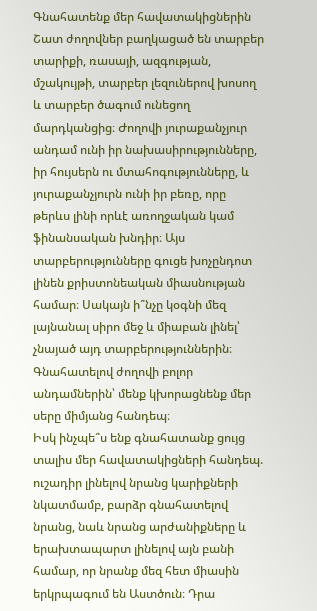Գնահատենք մեր հավատակիցներին
Շատ ժողովներ բաղկացած են տարբեր տարիքի, ռասայի, ազգության, մշակույթի, տարբեր լեզուներով խոսող և տարբեր ծագում ունեցող մարդկանցից։ Ժողովի յուրաքանչյուր անդամ ունի իր նախասիրությունները, իր հույսերն ու մտահոգությունները, և յուրաքանչյուրն ունի իր բեռը, որը թերևս լինի որևէ առողջական կամ ֆինանսական խնդիր։ Այս տարբերությունները գուցե խոչընդոտ լինեն քրիստոնեական միասնության համար։ Սակայն ի՞նչը կօգնի մեզ լայնանալ սիրո մեջ և միաբան լինել՝ չնայած այդ տարբերություններին։ Գնահատելով ժողովի բոլոր անդամներին՝ մենք կխորացնենք մեր սերը միմյանց հանդեպ։
Իսկ ինչպե՞ս ենք գնահատանք ցույց տալիս մեր հավատակիցների հանդեպ. ուշադիր լինելով նրանց կարիքների նկատմամբ, բարձր գնահատելով նրանց, նաև նրանց արժանիքները և երախտապարտ լինելով այն բանի համար, որ նրանք մեզ հետ միասին երկրպագում են Աստծուն։ Դրա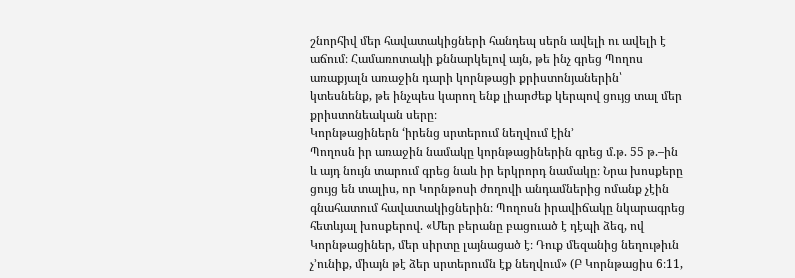շնորհիվ մեր հավատակիցների հանդեպ սերն ավելի ու ավելի է աճում։ Համառոտակի քննարկելով այն, թե ինչ գրեց Պողոս առաքյալն առաջին դարի կորնթացի քրիստոնյաներին՝ կտեսնենք, թե ինչպես կարող ենք լիարժեք կերպով ցույց տալ մեր քրիստոնեական սերը։
Կորնթացիներն ‘իրենց սրտերում նեղվում էին’
Պողոսն իր առաջին նամակը կորնթացիներին գրեց մ.թ. 55 թ.–ին և այդ նույն տարում գրեց նաև իր երկրորդ նամակը։ Նրա խոսքերը ցույց են տալիս, որ Կորնթոսի ժողովի անդամներից ոմանք չէին գնահատում հավատակիցներին։ Պողոսն իրավիճակը նկարագրեց հետևյալ խոսքերով. «Մեր բերանը բացուած է դէպի ձեզ, ով Կորնթացիներ, մեր սիրտը լայնացած է։ Դուք մեզանից նեղութիւն չ’ունիք, միայն թէ ձեր սրտերումն էք նեղվում» (Բ Կորնթացիս 6։11,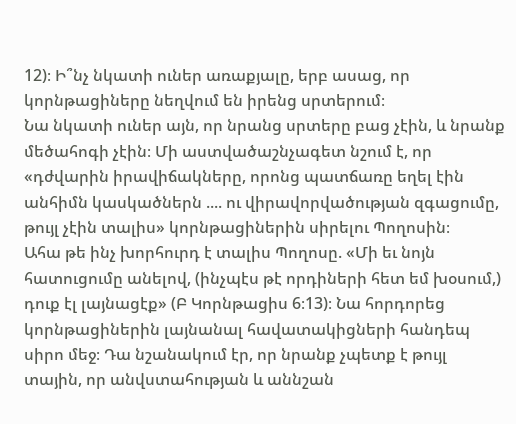12)։ Ի՞նչ նկատի ուներ առաքյալը, երբ ասաց, որ կորնթացիները նեղվում են իրենց սրտերում։
Նա նկատի ուներ այն, որ նրանց սրտերը բաց չէին, և նրանք մեծահոգի չէին։ Մի աստվածաշնչագետ նշում է, որ «դժվարին իրավիճակները, որոնց պատճառը եղել էին անհիմն կասկածներն .... ու վիրավորվածության զգացումը, թույլ չէին տալիս» կորնթացիներին սիրելու Պողոսին։
Ահա թե ինչ խորհուրդ է տալիս Պողոսը. «Մի եւ նոյն հատուցումը անելով, (ինչպէս թէ որդիների հետ եմ խօսում,) դուք էլ լայնացէք» (Բ Կորնթացիս 6։13)։ Նա հորդորեց կորնթացիներին լայնանալ հավատակիցների հանդեպ սիրո մեջ։ Դա նշանակում էր, որ նրանք չպետք է թույլ տային, որ անվստահության և աննշան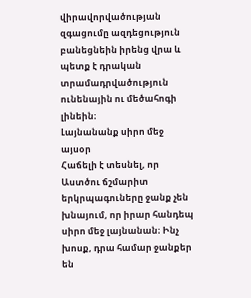վիրավորվածության զգացումը ազդեցություն բանեցնեին իրենց վրա և պետք է դրական տրամադրվածություն ունենային ու մեծահոգի լինեին։
Լայնանանք սիրո մեջ այսօր
Հաճելի է տեսնել, որ Աստծու ճշմարիտ երկրպագուները ջանք չեն խնայում, որ իրար հանդեպ սիրո մեջ լայնանան։ Ինչ խոսք, դրա համար ջանքեր են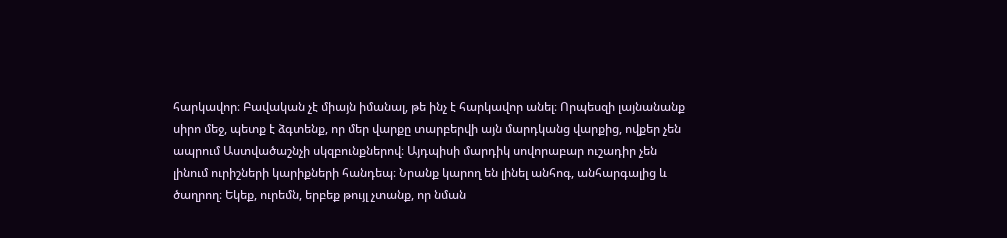հարկավոր։ Բավական չէ միայն իմանալ, թե ինչ է հարկավոր անել։ Որպեսզի լայնանանք սիրո մեջ, պետք է ձգտենք, որ մեր վարքը տարբերվի այն մարդկանց վարքից, ովքեր չեն ապրում Աստվածաշնչի սկզբունքներով։ Այդպիսի մարդիկ սովորաբար ուշադիր չեն լինում ուրիշների կարիքների հանդեպ։ Նրանք կարող են լինել անհոգ, անհարգալից և ծաղրող։ Եկեք, ուրեմն, երբեք թույլ չտանք, որ նման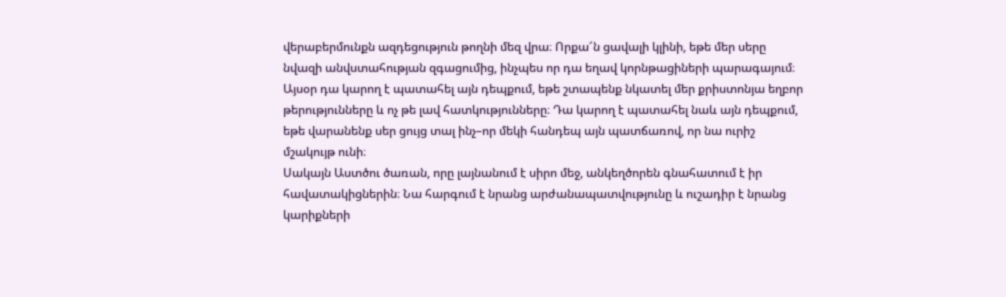վերաբերմունքն ազդեցություն թողնի մեզ վրա։ Որքա՜ն ցավալի կլինի, եթե մեր սերը նվազի անվստահության զգացումից, ինչպես որ դա եղավ կորնթացիների պարագայում։ Այսօր դա կարող է պատահել այն դեպքում, եթե շտապենք նկատել մեր քրիստոնյա եղբոր թերությունները և ոչ թե լավ հատկությունները։ Դա կարող է պատահել նաև այն դեպքում, եթե վարանենք սեր ցույց տալ ինչ–որ մեկի հանդեպ այն պատճառով, որ նա ուրիշ մշակույթ ունի։
Սակայն Աստծու ծառան, որը լայնանում է սիրո մեջ, անկեղծորեն գնահատում է իր հավատակիցներին։ Նա հարգում է նրանց արժանապատվությունը և ուշադիր է նրանց կարիքների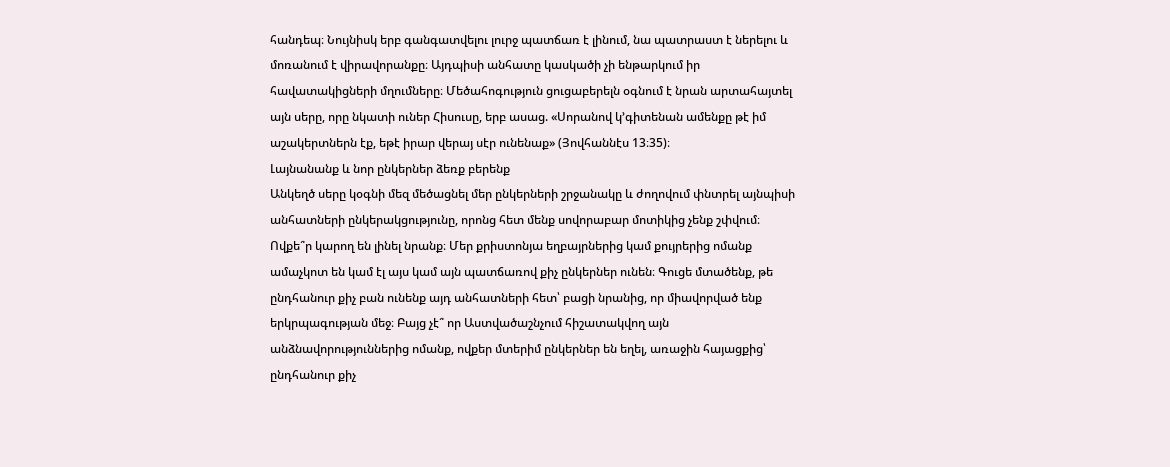հանդեպ։ Նույնիսկ երբ գանգատվելու լուրջ պատճառ է լինում, նա պատրաստ է ներելու և մոռանում է վիրավորանքը։ Այդպիսի անհատը կասկածի չի ենթարկում իր հավատակիցների մղումները։ Մեծահոգություն ցուցաբերելն օգնում է նրան արտահայտել այն սերը, որը նկատի ուներ Հիսուսը, երբ ասաց. «Սորանով կ’գիտենան ամենքը թէ իմ աշակերտներն էք, եթէ իրար վերայ սէր ունենաք» (Յովհաննէս 13։35)։
Լայնանանք և նոր ընկերներ ձեռք բերենք
Անկեղծ սերը կօգնի մեզ մեծացնել մեր ընկերների շրջանակը և ժողովում փնտրել այնպիսի անհատների ընկերակցությունը, որոնց հետ մենք սովորաբար մոտիկից չենք շփվում։ Ովքե՞ր կարող են լինել նրանք։ Մեր քրիստոնյա եղբայրներից կամ քույրերից ոմանք ամաչկոտ են կամ էլ այս կամ այն պատճառով քիչ ընկերներ ունեն։ Գուցե մտածենք, թե ընդհանուր քիչ բան ունենք այդ անհատների հետ՝ բացի նրանից, որ միավորված ենք երկրպագության մեջ։ Բայց չէ՞ որ Աստվածաշնչում հիշատակվող այն անձնավորություններից ոմանք, ովքեր մտերիմ ընկերներ են եղել, առաջին հայացքից՝ ընդհանուր քիչ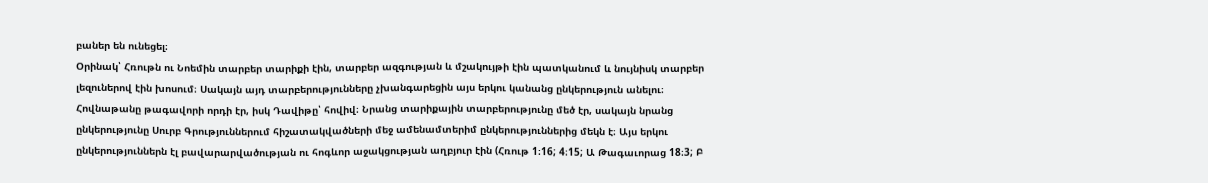բաներ են ունեցել։
Օրինակ՝ Հռութն ու Նոեմին տարբեր տարիքի էին, տարբեր ազգության և մշակույթի էին պատկանում և նույնիսկ տարբեր լեզուներով էին խոսում։ Սակայն այդ տարբերությունները չխանգարեցին այս երկու կանանց ընկերություն անելու։ Հովնաթանը թագավորի որդի էր, իսկ Դավիթը՝ հովիվ։ Նրանց տարիքային տարբերությունը մեծ էր, սակայն նրանց ընկերությունը Սուրբ Գրություններում հիշատակվածների մեջ ամենամտերիմ ընկերություններից մեկն է։ Այս երկու ընկերություններն էլ բավարարվածության ու հոգևոր աջակցության աղբյուր էին (Հռութ 1։16; 4։15; Ա Թագաւորաց 18։3; Բ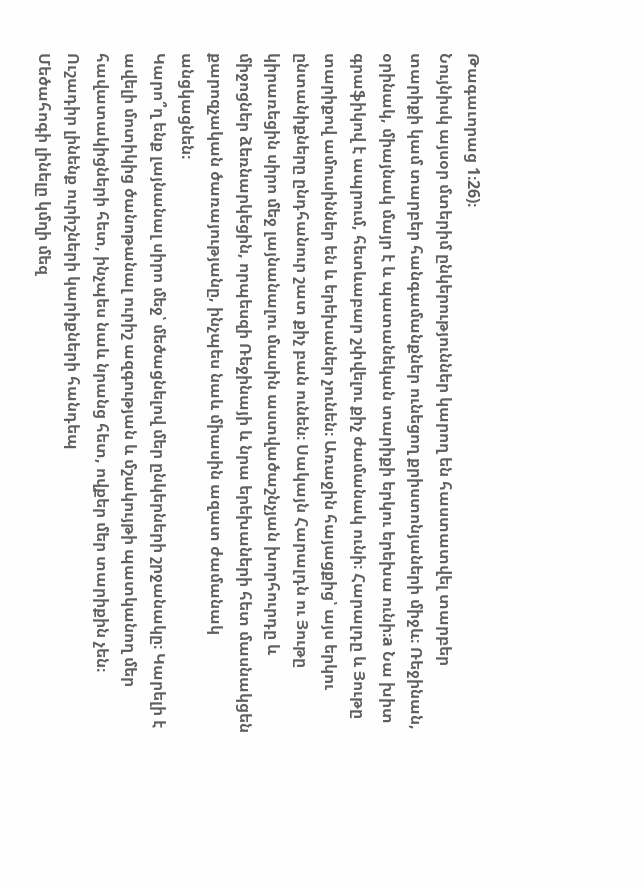Թագաւորաց 1։26)։
Նույնիսկ այսօր մտերիմ ընկերություններ կարող են հաստատվել տարբեր տարիքի կամ տարբեր հանգամանքներ ունեցող քրիստոնյաների միջև։ Ռեջինան, օրինակ, միայնակ մայր է և պատանեկան տարիքի երկու երեխա ունի։a Նա խիտ գրաֆիկով է ապրում, հետևաբար շփվելու քիչ ժամանակ ունի։ Հարալդը և Յութը տարիքով ամուսիններ են և երեխաներ չունեն։ Առաջին հայացքից՝ այս երկու ընտանիքները ընդհանուր շատ քիչ բան ունեն։ Սակայն Հարալդն ու Յութը կիրառեցին սիրո մեջ լայնանալու մասին աստվածաշնչյան խորհուրդը և միջոցներ ձեռնարկեցին, որպեսզի Ռեջինայի և նրա երեխաների հետ մասնակցեն քարոզչական ծառայությանը, ինչպես նաև միասին ազատ ժամանակ անցկացնեն։
Կարո՞ղ ենք լայնանալ սիրո մեջ՝ մեծացնելով մեր ընկերների շրջանակը։ Կարելի է ավելի մոտիկից ծանոթանալ ուրիշ ազգության և մշակույթի պատկանող մեր հավատակիցների հետ, ինչպես նաև նրանց հետ, ովքեր մեր տարիքին չեն։
Ուշադիր լինենք ուրիշների կարիքների հանդեպ
Մեծահոգի լինելը կմղի մեզ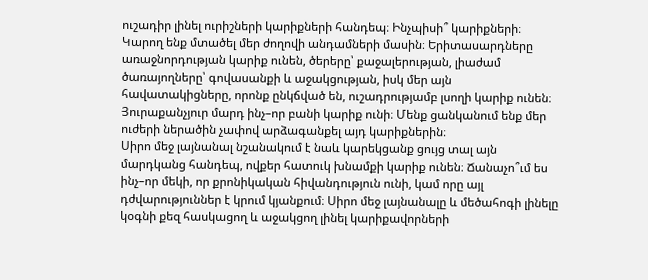ուշադիր լինել ուրիշների կարիքների հանդեպ։ Ինչպիսի՞ կարիքների։ Կարող ենք մտածել մեր ժողովի անդամների մասին։ Երիտասարդները առաջնորդության կարիք ունեն, ծերերը՝ քաջալերության, լիաժամ ծառայողները՝ գովասանքի և աջակցության, իսկ մեր այն հավատակիցները, որոնք ընկճված են, ուշադրությամբ լսողի կարիք ունեն։ Յուրաքանչյուր մարդ ինչ–որ բանի կարիք ունի։ Մենք ցանկանում ենք մեր ուժերի ներածին չափով արձագանքել այդ կարիքներին։
Սիրո մեջ լայնանալ նշանակում է նաև կարեկցանք ցույց տալ այն մարդկանց հանդեպ, ովքեր հատուկ խնամքի կարիք ունեն։ Ճանաչո՞ւմ ես ինչ–որ մեկի, որ քրոնիկական հիվանդություն ունի, կամ որը այլ դժվարություններ է կրում կյանքում։ Սիրո մեջ լայնանալը և մեծահոգի լինելը կօգնի քեզ հասկացող և աջակցող լինել կարիքավորների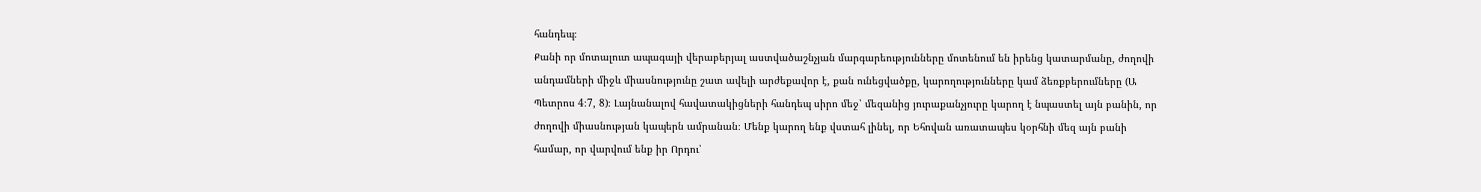հանդեպ։
Քանի որ մոտալուտ ապագայի վերաբերյալ աստվածաշնչյան մարգարեությունները մոտենում են իրենց կատարմանը, ժողովի անդամների միջև միասնությունը շատ ավելի արժեքավոր է, քան ունեցվածքը, կարողությունները կամ ձեռքբերումները (Ա Պետրոս 4։7, 8)։ Լայնանալով հավատակիցների հանդեպ սիրո մեջ՝ մեզանից յուրաքանչյուրը կարող է նպաստել այն բանին, որ ժողովի միասնության կապերն ամրանան։ Մենք կարող ենք վստահ լինել, որ Եհովան առատապես կօրհնի մեզ այն բանի համար, որ վարվում ենք իր Որդու՝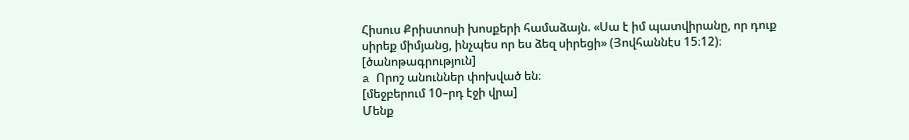Հիսուս Քրիստոսի խոսքերի համաձայն. «Սա է իմ պատվիրանը, որ դուք սիրեք միմյանց, ինչպես որ ես ձեզ սիրեցի» (Յովհաննէս 15։12)։
[ծանոթագրություն]
a Որոշ անուններ փոխված են։
[մեջբերում 10–րդ էջի վրա]
Մենք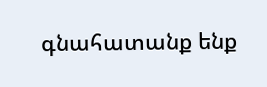գնահատանք ենք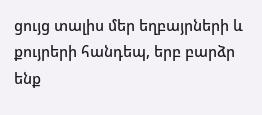ցույց տալիս մեր եղբայրների և քույրերի հանդեպ, երբ բարձր ենք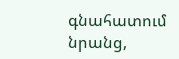գնահատում նրանց,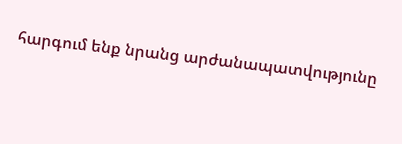հարգում ենք նրանց արժանապատվությունը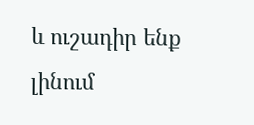և ուշադիր ենք լինում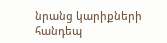նրանց կարիքների հանդեպ